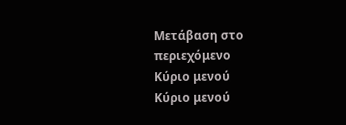Μετάβαση στο περιεχόμενο
Κύριο μενού
Κύριο μενού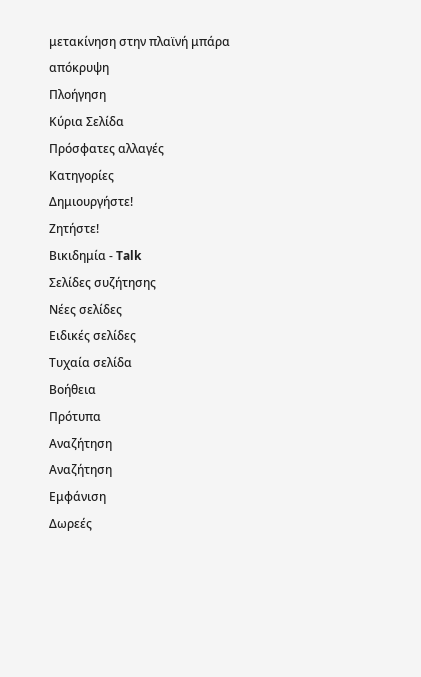μετακίνηση στην πλαϊνή μπάρα
απόκρυψη
Πλοήγηση
Κύρια Σελίδα
Πρόσφατες αλλαγές
Κατηγορίες
Δημιουργήστε!
Ζητήστε!
Βικιδημία - Talk
Σελίδες συζήτησης
Νέες σελίδες
Ειδικές σελίδες
Τυχαία σελίδα
Βοήθεια
Πρότυπα
Αναζήτηση
Αναζήτηση
Εμφάνιση
Δωρεές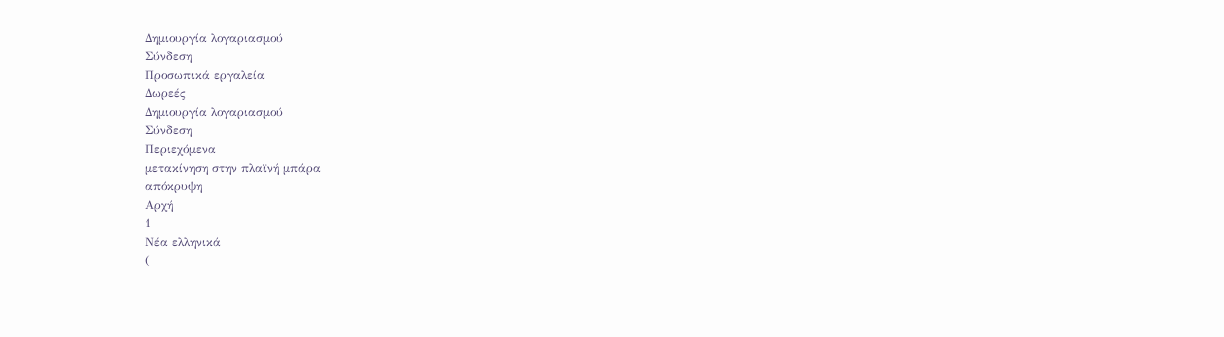Δημιουργία λογαριασμού
Σύνδεση
Προσωπικά εργαλεία
Δωρεές
Δημιουργία λογαριασμού
Σύνδεση
Περιεχόμενα
μετακίνηση στην πλαϊνή μπάρα
απόκρυψη
Αρχή
1
Νέα ελληνικά
(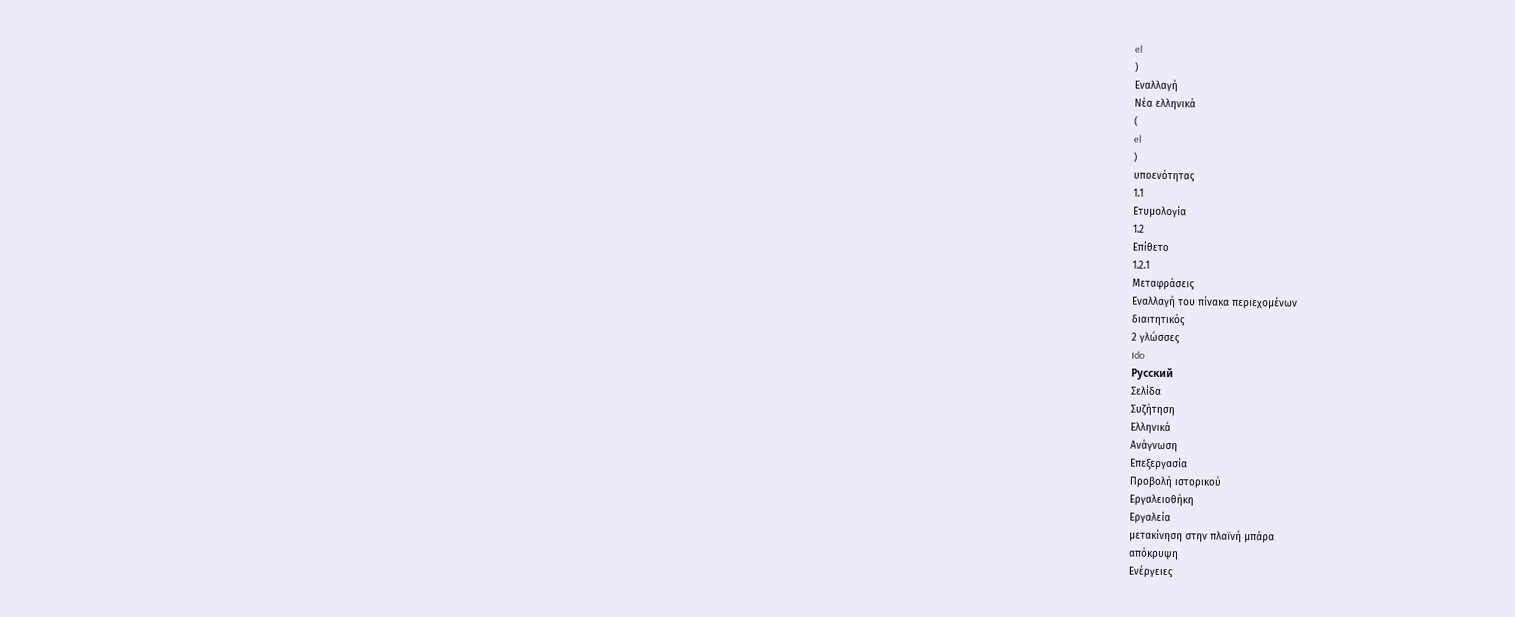el
)
Εναλλαγή
Νέα ελληνικά
(
el
)
υποενότητας
1.1
Ετυμολογία
1.2
Επίθετο
1.2.1
Μεταφράσεις
Εναλλαγή του πίνακα περιεχομένων
διαιτητικός
2 γλώσσες
Ido
Русский
Σελίδα
Συζήτηση
Ελληνικά
Ανάγνωση
Επεξεργασία
Προβολή ιστορικού
Εργαλειοθήκη
Εργαλεία
μετακίνηση στην πλαϊνή μπάρα
απόκρυψη
Ενέργειες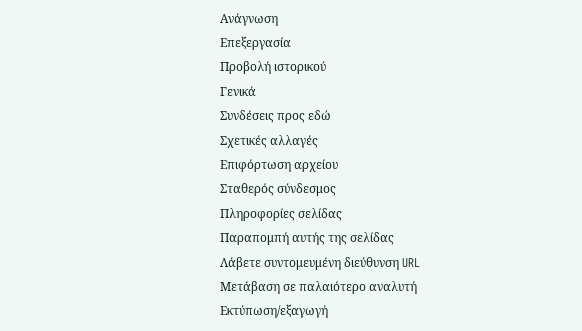Ανάγνωση
Επεξεργασία
Προβολή ιστορικού
Γενικά
Συνδέσεις προς εδώ
Σχετικές αλλαγές
Επιφόρτωση αρχείου
Σταθερός σύνδεσμος
Πληροφορίες σελίδας
Παραπομπή αυτής της σελίδας
Λάβετε συντομευμένη διεύθυνση URL
Μετάβαση σε παλαιότερο αναλυτή
Εκτύπωση/εξαγωγή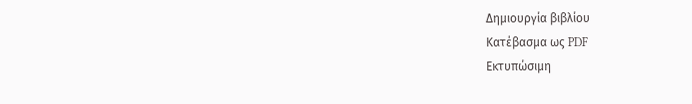Δημιουργία βιβλίου
Κατέβασμα ως PDF
Εκτυπώσιμη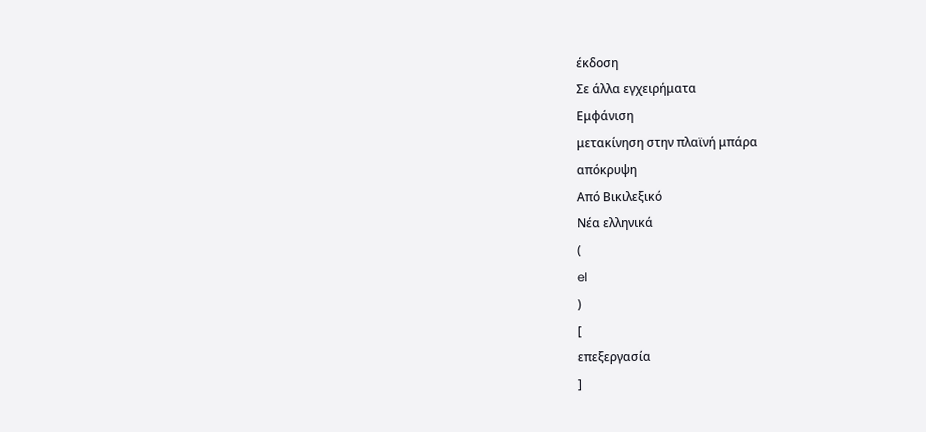έκδοση
Σε άλλα εγχειρήματα
Εμφάνιση
μετακίνηση στην πλαϊνή μπάρα
απόκρυψη
Από Βικιλεξικό
Νέα ελληνικά
(
el
)
[
επεξεργασία
]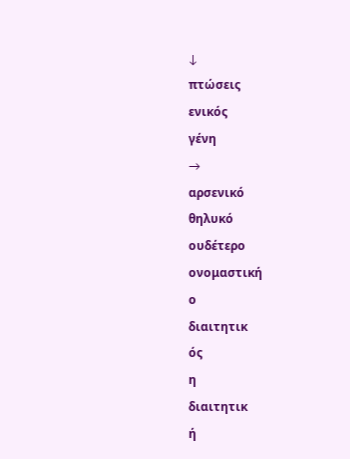↓
πτώσεις
ενικός
γένη
→
αρσενικό
θηλυκό
ουδέτερο
ονομαστική
ο
διαιτητικ
ός
η
διαιτητικ
ή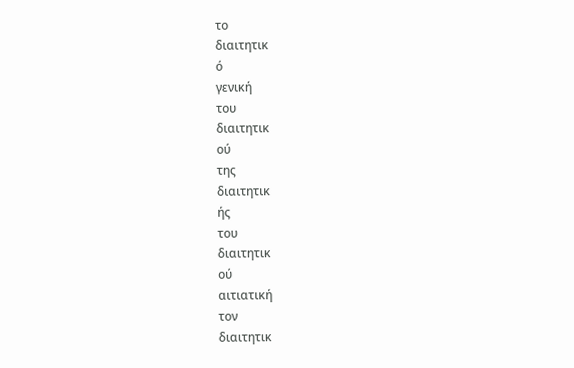το
διαιτητικ
ό
γενική
του
διαιτητικ
ού
της
διαιτητικ
ής
του
διαιτητικ
ού
αιτιατική
τον
διαιτητικ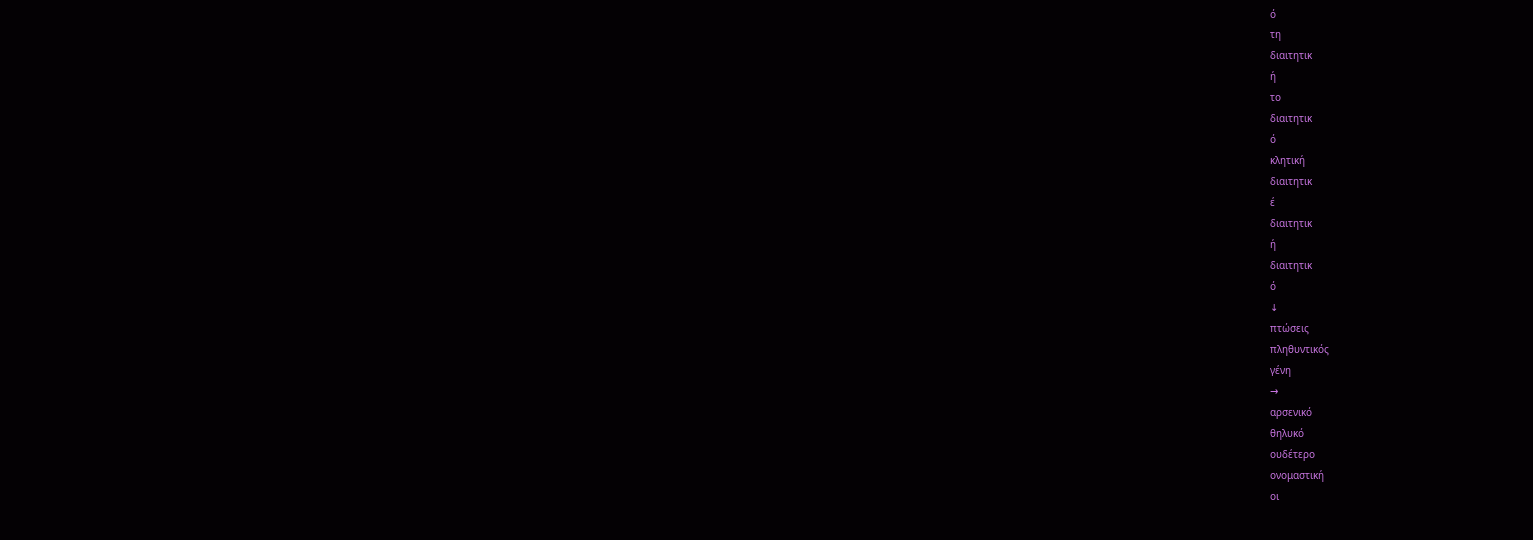ό
τη
διαιτητικ
ή
το
διαιτητικ
ό
κλητική
διαιτητικ
έ
διαιτητικ
ή
διαιτητικ
ό
↓
πτώσεις
πληθυντικός
γένη
→
αρσενικό
θηλυκό
ουδέτερο
ονομαστική
οι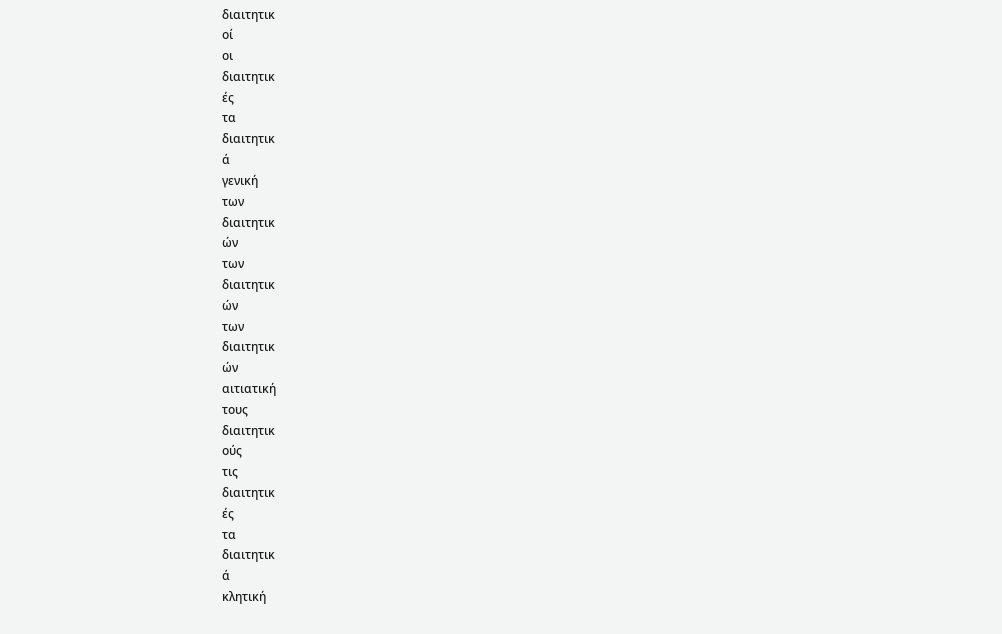διαιτητικ
οί
οι
διαιτητικ
ές
τα
διαιτητικ
ά
γενική
των
διαιτητικ
ών
των
διαιτητικ
ών
των
διαιτητικ
ών
αιτιατική
τους
διαιτητικ
ούς
τις
διαιτητικ
ές
τα
διαιτητικ
ά
κλητική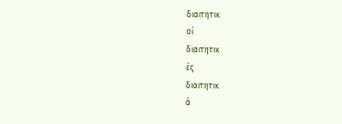διαιτητικ
οί
διαιτητικ
ές
διαιτητικ
ά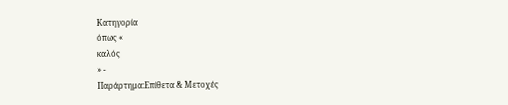Κατηγορία
όπως «
καλός
» -
Παράρτημα:Επίθετα & Μετοχές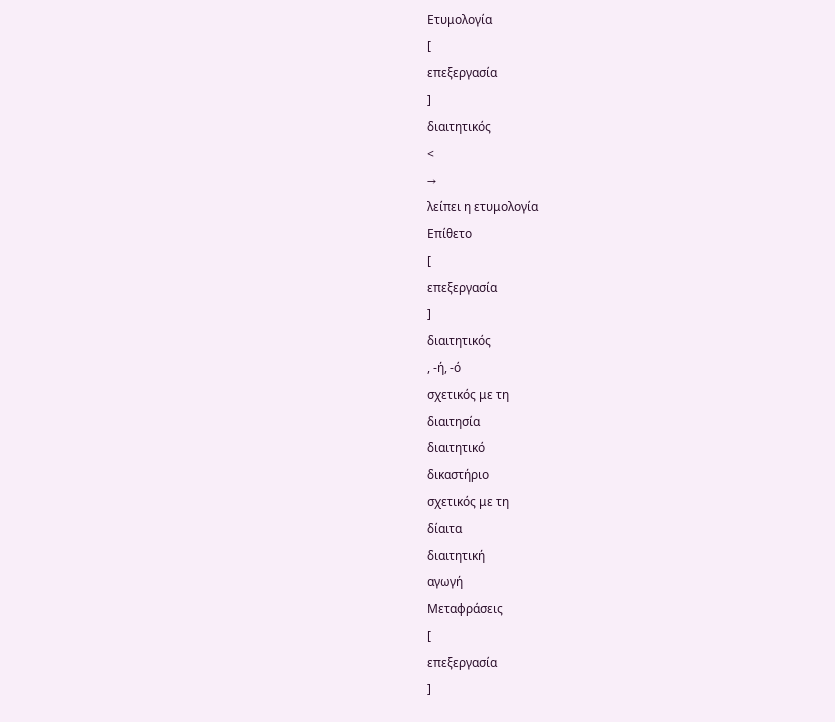Ετυμολογία
[
επεξεργασία
]
διαιτητικός
<
→
λείπει η ετυμολογία
Επίθετο
[
επεξεργασία
]
διαιτητικός
, -ή, -ό
σχετικός με τη
διαιτησία
διαιτητικό
δικαστήριο
σχετικός με τη
δίαιτα
διαιτητική
αγωγή
Μεταφράσεις
[
επεξεργασία
]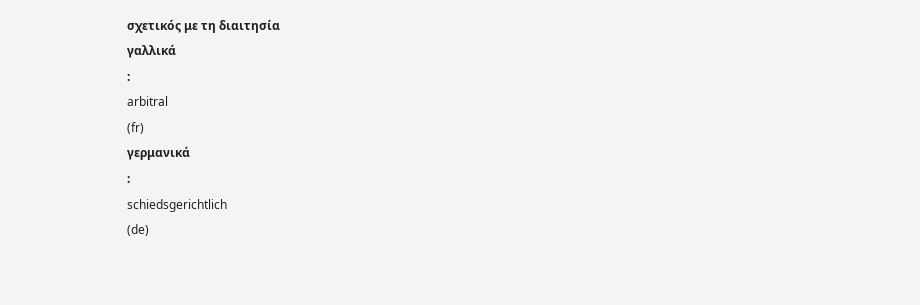σχετικός με τη διαιτησία
γαλλικά
:
arbitral
(fr)
γερμανικά
:
schiedsgerichtlich
(de)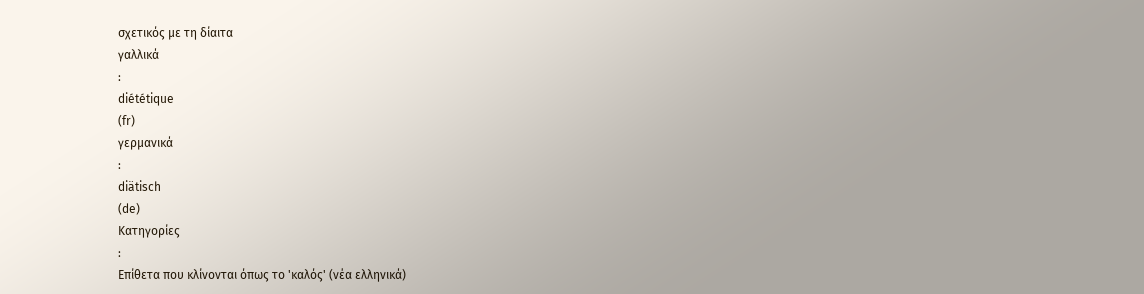σχετικός με τη δίαιτα
γαλλικά
:
diététique
(fr)
γερμανικά
:
diätisch
(de)
Κατηγορίες
:
Επίθετα που κλίνονται όπως το 'καλός' (νέα ελληνικά)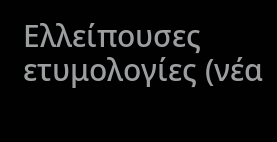Ελλείπουσες ετυμολογίες (νέα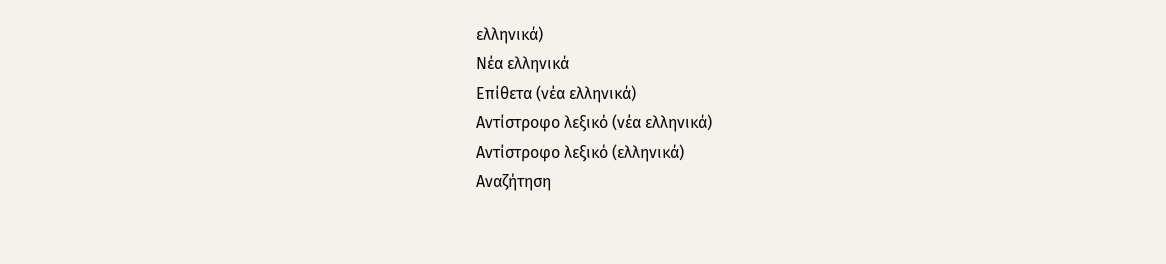ελληνικά)
Νέα ελληνικά
Επίθετα (νέα ελληνικά)
Αντίστροφο λεξικό (νέα ελληνικά)
Αντίστροφο λεξικό (ελληνικά)
Αναζήτηση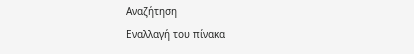Αναζήτηση
Εναλλαγή του πίνακα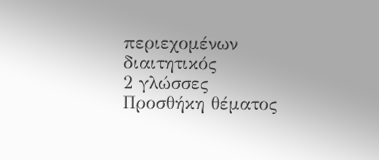περιεχομένων
διαιτητικός
2 γλώσσες
Προσθήκη θέματος